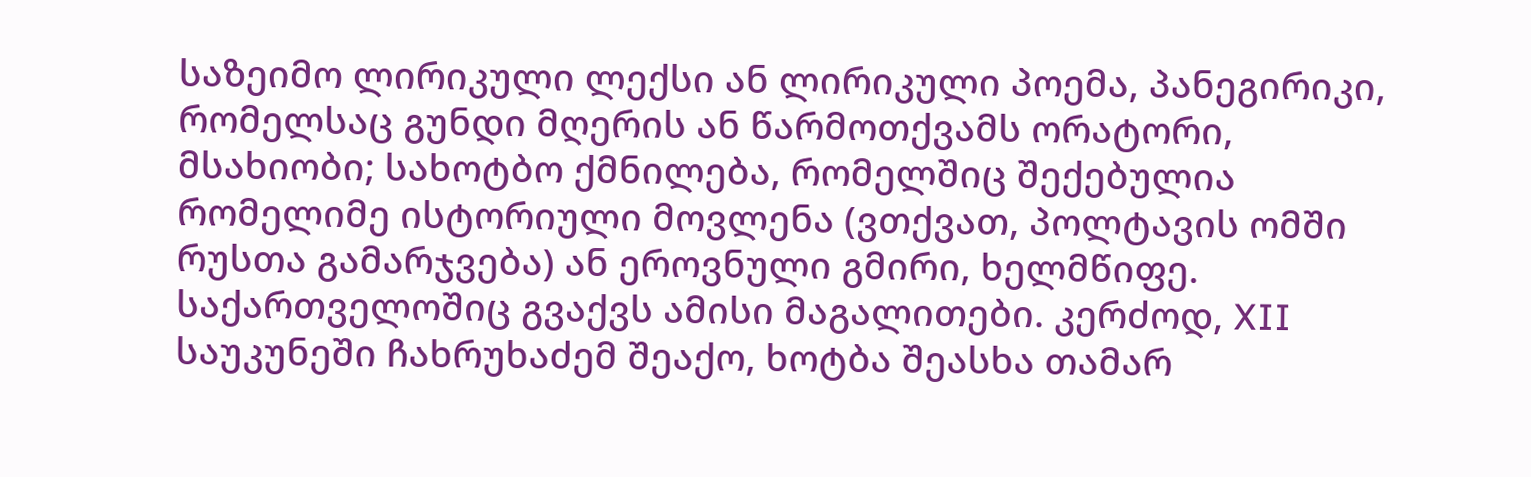საზეიმო ლირიკული ლექსი ან ლირიკული პოემა, პანეგირიკი, რომელსაც გუნდი მღერის ან წარმოთქვამს ორატორი, მსახიობი; სახოტბო ქმნილება, რომელშიც შექებულია რომელიმე ისტორიული მოვლენა (ვთქვათ, პოლტავის ომში რუსთა გამარჯვება) ან ეროვნული გმირი, ხელმწიფე.
საქართველოშიც გვაქვს ამისი მაგალითები. კერძოდ, XII საუკუნეში ჩახრუხაძემ შეაქო, ხოტბა შეასხა თამარ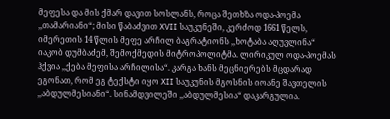მეფესა და მის ქმარ დავით სოსლანს, როცა შეთხზა ოდა-პოემა ,,თამარიანი“; მისი წაბაძვით XVII საუკუნეში, კერძოდ 1661 წელს, იმერეთის 14 წლის მეფე არჩილ ბაგრატიონს ,,ხოტაბა აღუვლინა“ იაკობ დუმბაძემ, შემოქმედის მიტროპოლიტმა. ლირიკულ ოდა-პოემას ჰქვია ,,ქება მეფისა არჩილისა“. კარგა ხანს მეცნიერებს მცდარად ეგონათ, რომ ეგ ტექსტი იყო XII საუკუნის მგოსნის იოანე შავთელის ,,აბდულმესიანი“. სინამდვილეში ,,აბდულმესია“ დაკარგულია.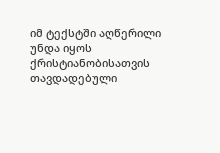იმ ტექსტში აღწერილი უნდა იყოს ქრისტიანობისათვის თავდადებული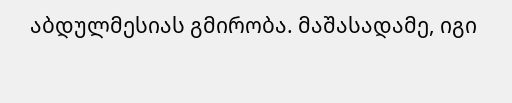აბდულმესიას გმირობა. მაშასადამე, იგი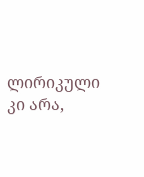ლირიკული კი არა,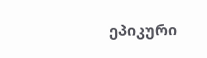ეპიკური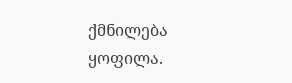ქმნილება ყოფილა.